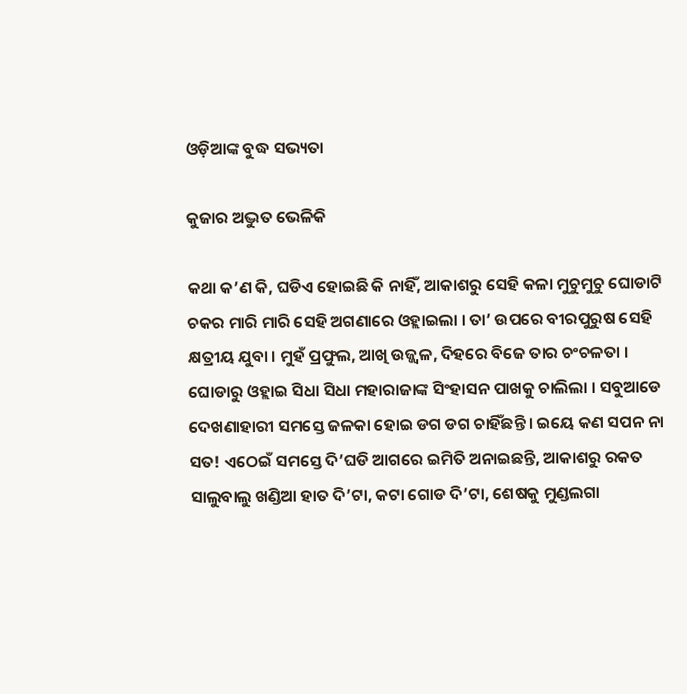ଓଡ଼ିଆଙ୍କ ବୁଦ୍ଧ ସଭ୍ୟତା

କୁଜାର ଅଦ୍ଭୁତ ଭେଳିକି

କଥା କ’ଣ କି, ଘଡିଏ ହୋଇଛି କି ନାହିଁ, ଆକାଶରୁ ସେହି କଳା ମୁଚୁମୁଚୁ ଘୋଡାଟି ଚକର ମାରି ମାରି ସେହି ଅଗଣାରେ ଓହ୍ଲାଇଲା । ତା’ ଉପରେ ବୀରପୁରୁଷ ସେହି କ୍ଷତ୍ରୀୟ ଯୁବା । ମୁହଁ ପ୍ରଫୁଲ, ଆଖି ଉଜ୍ଜ୍ୱଳ, ଦିହରେ ବିଜେ ତାର ଚଂଚଳତା । ଘୋଡାରୁ ଓହ୍ଲାଇ ସିଧା ସିଧା ମହାରାଜାଙ୍କ ସିଂହାସନ ପାଖକୁ ଚାଲିଲା । ସବୁଆଡେ ଦେଖଣାହାରୀ ସମସ୍ତେ ଜଳକା ହୋଇ ଡଗ ଡଗ ଚାହିଁଛନ୍ତି । ଇୟେ କଣ ସପନ ନା ସତ! ଏଠେଇଁ ସମସ୍ତେ ଦି’ଘଡି ଆଗରେ ଇମିତି ଅନାଇଛନ୍ତି, ଆକାଶରୁ ରକତ ସାଲୁବାଲୁ ଖଣ୍ଡିଆ ହାତ ଦି’ଟା, କଟା ଗୋଡ ଦି’ଟା, ଶେଷକୁ ମୁଣ୍ଡଲଗା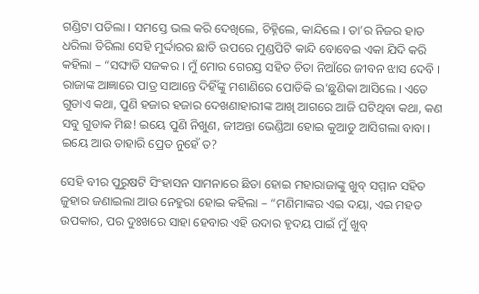ଗଣ୍ଡିଟା ପଡିଲା । ସମସ୍ତେ ଭଲ କରି ଦେଖିଲେ, ଚିହ୍ନିଲେ, କାନ୍ଦିଲେ । ତା’ର ନିଜର ହାତ ଧରିଲା ତିରିଲା ସେହି ମୁର୍ଦ୍ଦାରର ଛାତି ଉପରେ ମୁଣ୍ଡପିଟି କାନ୍ଦି ବୋବେଇ ଏକା ଯିଦି କରି କହିଲା – “ସଙ୍ଘାଡି ସଜକର । ମୁଁ ମୋର ଗେରସ୍ତ ସହିତ ଚିତା ନିଆଁରେ ଜୀବନ ଝାସ ଦେବି । ରାଜାଙ୍କ ଆଜ୍ଞାରେ ପାତ୍ର ସାଆନ୍ତେ ଦିହିଁଙ୍କୁ ମଶାଣିରେ ପୋଡିକି ଇ’ଛୁଣିକା ଆସିଲେ । ଏତେ ଗୁଡାଏ କଥା, ପୁଣି ହଜାର ହଜାର ଦେଖଣାହାରୀଙ୍କ ଆଖି ଆଗରେ ଆଜି ଘଟିଥିବା କଥା, କଣ ସବୁ ଗୁଡାକ ମିଛ! ଇୟେ ପୁଣି ନିଖୁଣ, ଜୀଅନ୍ତା ଭେଣ୍ଡିଆ ହୋଇ କୁଆଡୁ ଆସିଗଲା ବାବା । ଇୟେ ଆଉ ତାହାରି ପ୍ରେତ ନୁହେଁ ତ?

ସେହି ବୀର ପୁରୁଷଟି ସିଂହାସନ ସାମନାରେ ଛିଡା ହୋଇ ମହାରାଜାଙ୍କୁ ଖୁବ୍ ସମ୍ମାନ ସହିତ ଜୁହାର ଜଣାଇଲା ଆଉ ନେହୁରା ହୋଇ କହିଲା – “ମଣିମାଙ୍କର ଏଇ ଦୟା, ଏଇ ମହତ ଉପକାର, ପର ଦୁଃଖରେ ସାହା ହେବାର ଏହି ଉଦାର ହୃଦୟ ପାଇଁ ମୁଁ ଖୁବ୍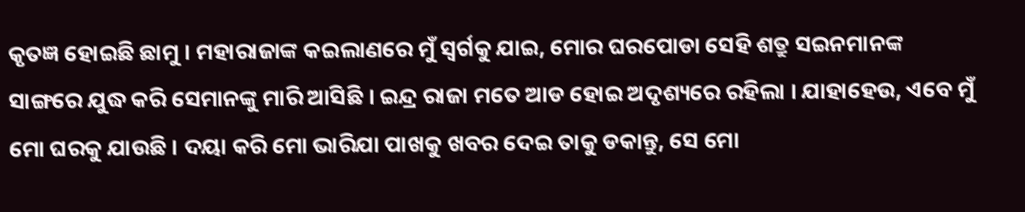କୃତଜ୍ଞ ହୋଇଛି ଛାମୁ । ମହାରାଜାଙ୍କ କଇଲାଣରେ ମୁଁ ସ୍ୱର୍ଗକୁ ଯାଇ, ମୋର ଘରପୋଡା ସେହି ଶତ୍ରୁ ସଇନମାନଙ୍କ ସାଙ୍ଗରେ ଯୁଦ୍ଧ କରି ସେମାନଙ୍କୁ ମାରି ଆସିଛି । ଇନ୍ଦ୍ର ରାଜା ମତେ ଆଡ ହୋଇ ଅଦୃଶ୍ୟରେ ରହିଲା । ଯାହାହେଉ, ଏବେ ମୁଁ ମୋ ଘରକୁ ଯାଉଛି । ଦୟା କରି ମୋ ଭାରିଯା ପାଖକୁ ଖବର ଦେଇ ତାକୁ ଡକାନ୍ତୁ, ସେ ମୋ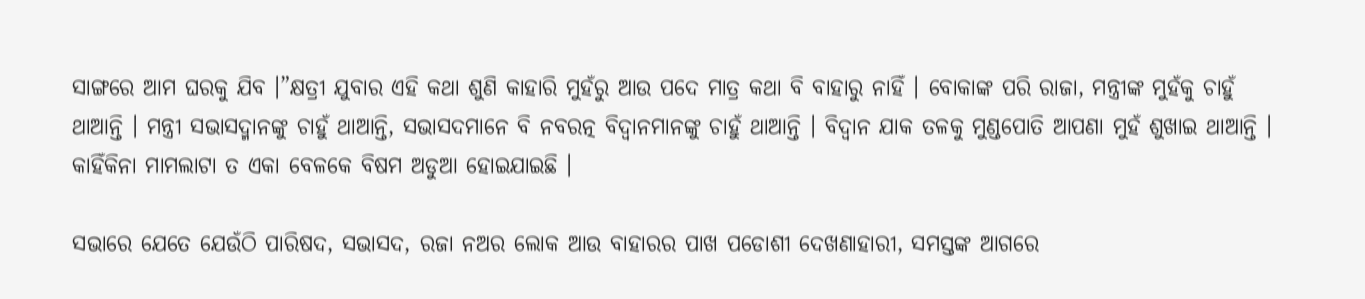ସାଙ୍ଗରେ ଆମ ଘରକୁ ଯିବ ।”କ୍ଷତ୍ରୀ ଯୁବାର ଏହି କଥା ଶୁଣି କାହାରି ମୁହଁରୁ ଆଉ ପଦେ ମାତ୍ର କଥା ବି ବାହାରୁ ନାହିଁ । ବୋକାଙ୍କ ପରି ରାଜା, ମନ୍ତ୍ରୀଙ୍କ ମୁହଁକୁ ଚାହୁଁ ଥାଆନ୍ତି । ମନ୍ତ୍ରୀ ସଭାସଦ୍ମାନଙ୍କୁ ଚାହୁଁ ଥାଆନ୍ତି, ସଭାସଦମାନେ ବି ନବରତ୍ନ ବିଦ୍ୱାନମାନଙ୍କୁ ଚାହୁଁ ଥାଆନ୍ତି । ବିଦ୍ୱାନ ଯାକ ତଳକୁ ମୁଣ୍ଡପୋତି ଆପଣା ମୁହଁ ଶୁଖାଇ ଥାଆନ୍ତି । କାହିଁକିନା ମାମଲାଟା ତ ଏକା ବେଳକେ ବିଷମ ଅଡୁଆ ହୋଇଯାଇଛି ।

ସଭାରେ ଯେତେ ଯେଉଁଠି ପାରିଷଦ, ସଭାସଦ, ରଜା ନଅର ଲୋକ ଆଉ ବାହାରର ପାଖ ପଡୋଶୀ ଦେଖଣାହାରୀ, ସମସ୍ତଙ୍କ ଆଗରେ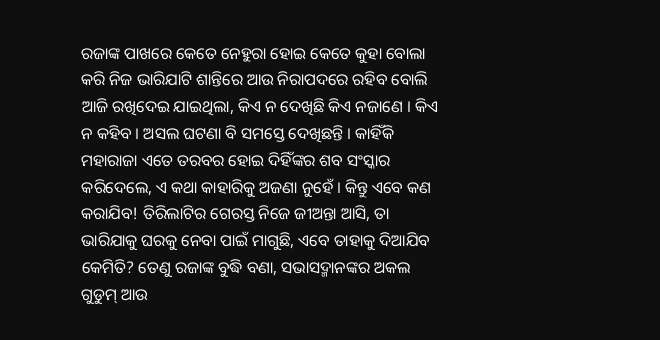ରଜାଙ୍କ ପାଖରେ କେତେ ନେହୁରା ହୋଇ କେତେ କୁହା ବୋଲା କରି ନିଜ ଭାରିଯାଟି ଶାନ୍ତିରେ ଆଉ ନିରାପଦରେ ରହିବ ବୋଲି ଆଜି ରଖିଦେଇ ଯାଇଥିଲା, କିଏ ନ ଦେଖିଛି କିଏ ନଜାଣେ । କିଏ ନ କହିବ । ଅସଲ ଘଟଣା ବି ସମସ୍ତେ ଦେଖିଛନ୍ତି । କାହିଁକି ମହାରାଜା ଏତେ ତରବର ହୋଇ ଦିହିଁଙ୍କର ଶବ ସଂସ୍କାର କରିଦେଲେ, ଏ କଥା କାହାରିକୁ ଅଜଣା ନୁହେଁ । କିନ୍ତୁ ଏବେ କଣ କରାଯିବ! ତିରିଲାଟିର ଗେରସ୍ତ ନିଜେ ଜୀଅନ୍ତା ଆସି, ତା ଭାରିଯାକୁ ଘରକୁ ନେବା ପାଇଁ ମାଗୁଛି, ଏବେ ତାହାକୁ ଦିଆଯିବ କେମିତି? ତେଣୁ ରଜାଙ୍କ ବୁଦ୍ଧି ବଣା, ସଭାସଦ୍ମାନଙ୍କର ଅକଲ ଗୁଡୁମ୍ ଆଉ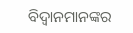ବିଦ୍ୱାନମାନଙ୍କର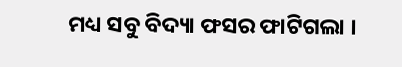ମଧ୍ୟ ସବୁ ବିଦ୍ୟା ଫସର ଫାଟିଗଲା ।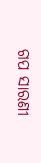ଗପ ସାରଣୀ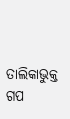ତାଲିକାଭୁକ୍ତ ଗପ